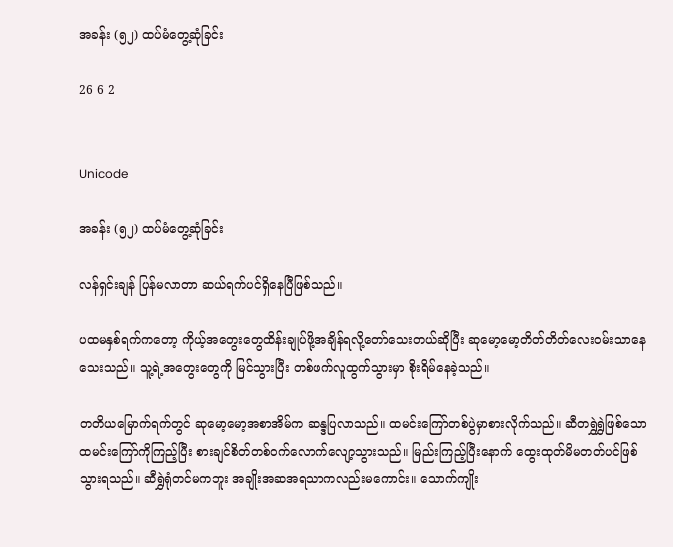အခန်း (၅၂) ထပ်မံတွေ့ဆုံခြင်း

26 6 2


Unicode

အခန်း (၅၂) ထပ်မံတွေ့ဆုံခြင်း

လန်ရှင်းချန် ပြန်မလာတာ ဆယ်ရက်ပင်ရှိနေပြီဖြစ်သည်။

ပထမနှစ်ရက်ကတော့ ကိုယ့်အတွေးတွေထိန်းချုပ်ဖို့အချိန်ရလို့တော်သေးတယ်ဆိုပြီး ဆုမော့မော့တိတ်တိတ်လေးဝမ်းသာနေသေးသည်။ သူ့ရဲ့အတွေးတွေကို မြင်သွားပြီး တစ်ဖက်လူထွက်သွားမှာ စိုးရိမ်နေခဲ့သည်။

တတိယမြောက်ရက်တွင် ဆုမော့မော့အစာအိမ်က ဆန္ဒပြလာသည်။ ထမင်းကြော်တစ်ပွဲမှာစားလိုက်သည်။ ဆီတရွှဲရွှဲဖြစ်သောထမင်းကြော်ကိုကြည့်ပြီး စားချင်စိတ်တစ်ဝက်လောက်လျော့သွားသည်။ မြည်းကြည့်ပြီးနောက် ထွေးထုတ်မိမတတ်ပင်ဖြစ်သွားရသည်။ ဆီရွှဲရုံတင်မကဘူး အချိုးအဆအရသာကလည်းမကောင်း။ သောက်ကျိုး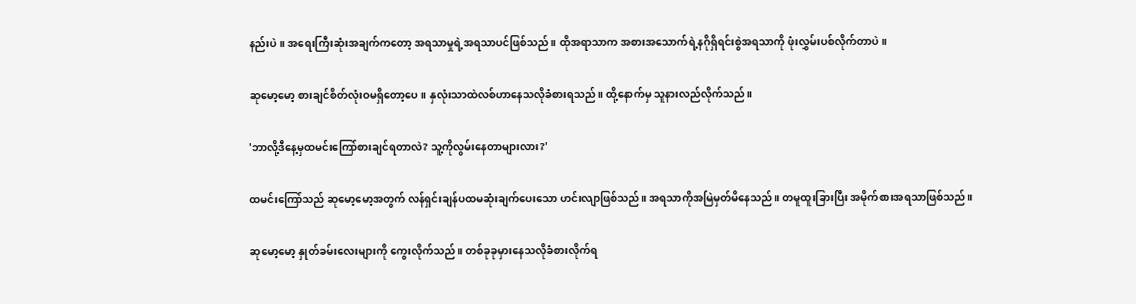နည်းပဲ။ အရေးကြီးဆုံးအချက်ကတော့ အရသာမှုရဲ့အရသာပင်ဖြစ်သည်။ ထိုအရာသာက အစားအသောက်ရဲ့နဂိုရှိရင်းစွဲအရသာကို ဖုံးလွှမ်းပစ်လိုက်တာပဲ။

ဆုမော့မော့ စားချင်စိတ်လုံးဝမရှိ‌တော့ပေ။ နှလုံးသာထဲလစ်ဟာနေသလိုခံစားရသည်။ ထို့နောက်မှ သူနားလည်လိုက်သည်။

'ဘာလို့ဒီနေ့မှထမင်းကြော်စားချင်ရတာလဲ? သူ့ကိုလွမ်းနေတာများလား?'

ထမင်းကြော်သည် ဆုမော့မော့အတွက် လန်ရှင်းချန်ပထမဆုံးချက်ပေးသော ဟင်းလျာဖြစ်သည်။ အရသာကိုအမြဲမှတ်မိနေသည်။ တမူထူးခြားပြီး အမိုက်စားအရသာဖြစ်သည်။

ဆုမော့မော့ နှုတ်ခမ်းလေးများကို ကွေးလိုက်သည်။ တစ်ခုခုမှားနေသလိုခံစားလိုက်ရ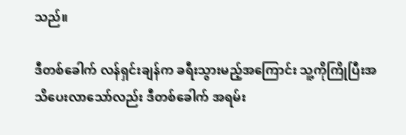သည်။

ဒီတစ်ခေါက် လန်ရှင်းချန်က ခရီးသွားမည့်အကြောင်း သူ့ကိုကြိုပြီးအသိပေးလာသော်လည်း ဒီတစ်ခေါက် အရမ်း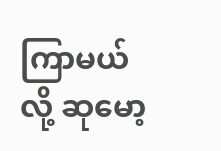ကြာမယ်လို့ ဆုမော့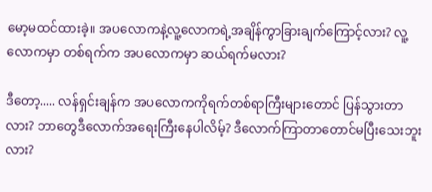မော့မထင်ထားခဲ့။ အပလောကနဲ့လူ့လောကရဲ့အချိန်ကွာခြားချက်ကြောင့်လား? လူ့လောကမှာ တစ်ရက်က အပလောကမှာ ဆယ်ရက်မလား?

ဒီတော့..... လန်ရှင်းချန်က အပလောကကိုရက်တစ်ရာကြီးများတောင် ပြန်သွားတာလား? ဘာတွေဒီလောက်အရေးကြီးနေပါလိမ့်? ဒီလောက်ကြာတာတောင်မပြီးသေးဘူးလား?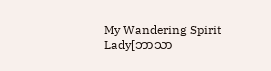My Wandering Spirit Lady[ဘာသာ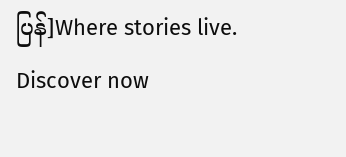ပြန်]Where stories live. Discover now